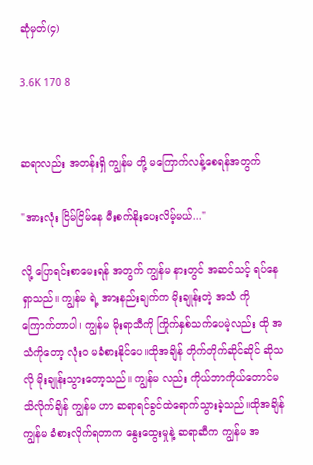ဆုံမှတ်(၄)

3.6K 170 8


ဆရာလည်း အတန်းရှိ ကျွန်မ တို့ မကြောက်လန့်စေရန်အတွက်

"အားလုံး ငြိမ်ငြိမ်နေ မီးစက်နိုးပေးလိမ့်မယ်..."

လို့ ပြောရင်းစာမေးရန် အတွက် ကျွန်မ နားတွင် အဆင်သင့် ရပ်နေရှာသည်။ ကျွန်မ ရဲ့ အားနည်းချက်က မိုးချုန်းတဲ့ အသံ ကို ကြောက်တာပါ၊ ကျွန်မ မိုးရာသီကို ကြိုက်နှစ်သက်ပေမဲ့လည်း ထို အသံကိုတော့ လုံးဝ မခံစားနိုင်ပေ။ထိုအချိန် တိုက်တိုက်ဆိုင်ဆိုင် ဆိုသလို မိုးချုန်းသွားတော့သည်။ ကျွန်မ လည်း ကိုယ်ဘာကိုယ်တောင်မသိလိုက်ချိန် ကျွန်မ ဟာ ဆရာရင်ခွင်ထဲရောက်သွားခဲ့သည်။ထိုအချိန် ကျွန်မ ခံစားလိုက်ရတာက နွေးထွေးမှုနဲ့ ဆရာဆီက ကျွန်မ အ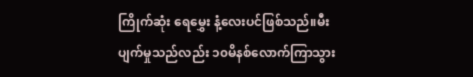ကြိုက်ဆုံး ရေမွှေး နံ့လေးပင်ဖြစ်သည်။မီး ပျက်မှုသည်လည်း ၁၀မိနစ်လောက်ကြာသွား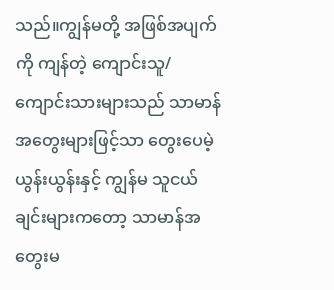သည်။ကျွန်မတို့ အဖြစ်အပျက်ကို ကျန်တဲ့ ကျောင်းသူ/ကျောင်းသားများသည် သာမာန် အတွေးများဖြင့်သာ တွေးပေမဲ့ ယွန်းယွန်းနှင့် ကျွန်မ သူငယ်ချင်းများကတော့ သာမာန်အတွေးမ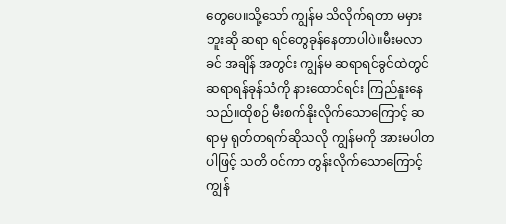တွေပေ။သို့သော် ကျွန်မ သိလိုက်ရတာ မမှားဘူးဆို ဆရာ ရင်တွေခုန်နေတာပါပဲ။မီးမလာခင် အချိန် အတွင်း ကျွန်မ ဆရာရင်ခွင်ထဲတွင် ဆရာရန်ခုန်သံကို နားထောင်ရင်း ကြည်နူးနေသည်။ထိုစဉ် မီးစက်နိုးလိုက်သောကြောင့် ဆရာမှ ရုတ်တရက်ဆိုသလို ကျွန်မကို အားမပါတပါဖြင့် သတိ ဝင်ကာ တွန်းလိုက်သောကြောင့် ကျွန်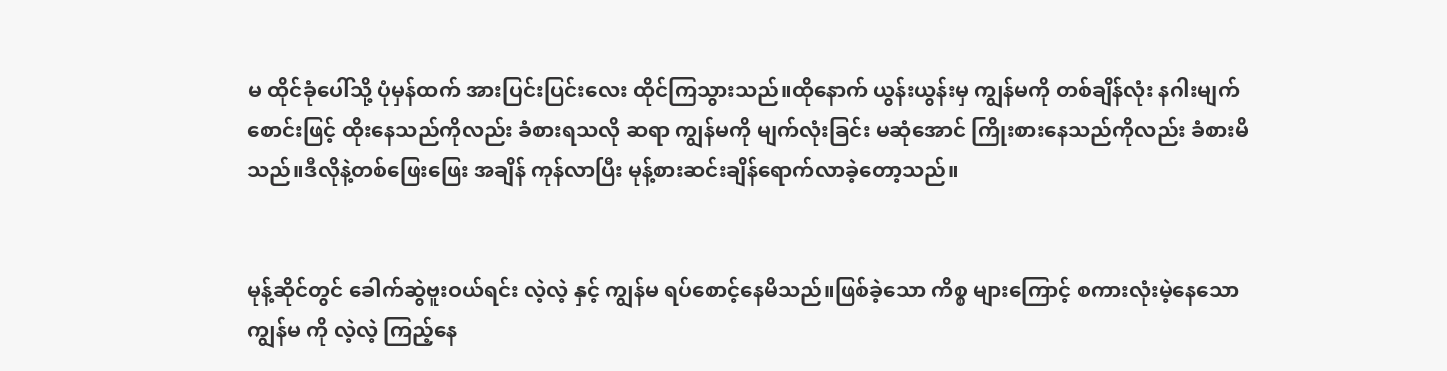မ ထိုင်ခုံပေါ်သို့ ပုံမှန်ထက် အားပြင်းပြင်းလေး ထိုင်ကြသွားသည်။ထိုနောက် ယွန်းယွန်းမှ ကျွန်မကို တစ်ချိန်လုံး နဂါးမျက်စောင်းဖြင့် ထိုးနေသည်ကိုလည်း ခံစားရသလို ဆရာ ကျွန်မကို မျက်လုံးခြင်း မဆုံအောင် ကြိုးစားနေသည်ကိုလည်း ခံစားမိသည်။ဒီလိုနဲ့တစ်ဖြေးဖြေး အချိန် ကုန်လာပြီး မုန့်စားဆင်းချိန်ရောက်လာခဲ့တော့သည်။


မုန့်ဆိုင်တွင် ခေါက်ဆွဲဗူးဝယ်ရင်း လဲ့လဲ့ နှင့် ကျွန်မ ရပ်စောင့်နေမိသည်။ဖြစ်ခဲ့သော ကိစ္စ များကြောင့် စကားလုံးမဲ့နေသော ကျွန်မ ကို လဲ့လဲ့ ကြည့်နေ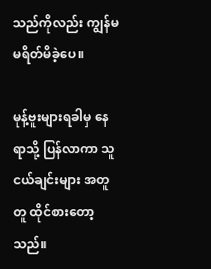သည်ကိုလည်း ကျွန်မ မရိတ်မိခဲ့ပေ။

မုန့်ဗူးများရခါမှ နေရာသို့ ပြန်လာကာ သူငယ်ချင်းများ အတူတူ ထိုင်စားတော့သည်။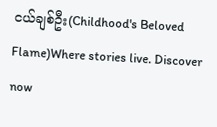ငယ်ချစ်ဦး(Childhood's Beloved Flame)Where stories live. Discover now